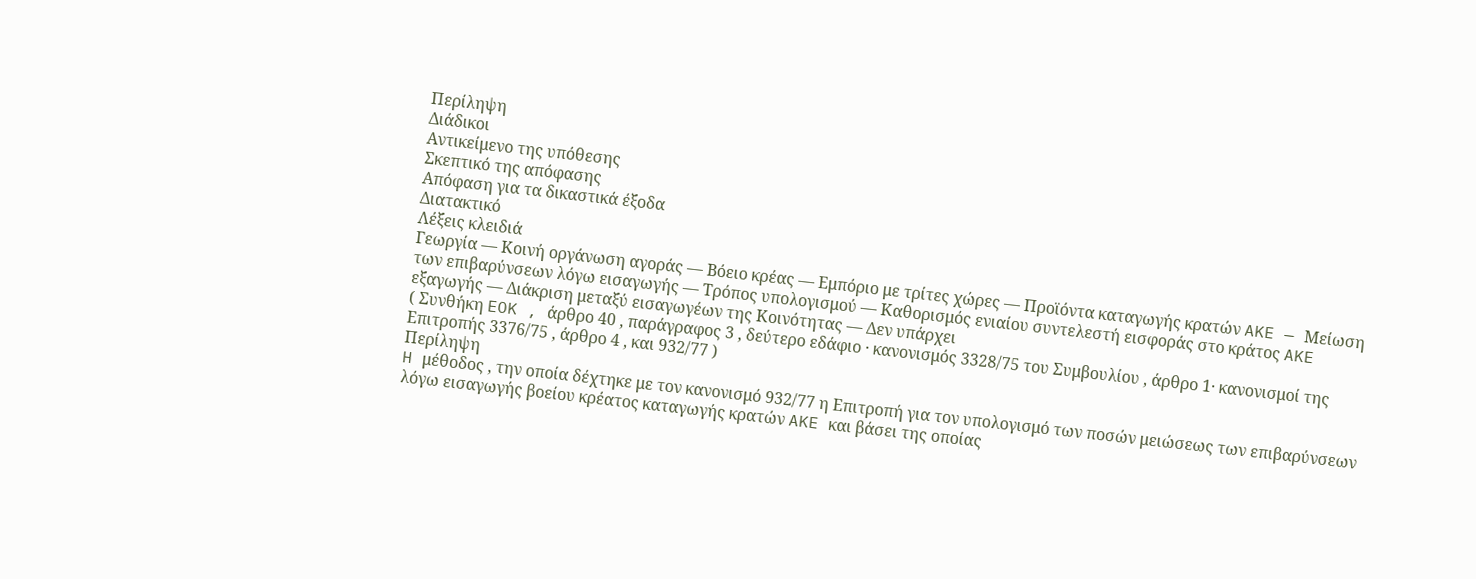Περίληψη
Διάδικοι
Αντικείμενο της υπόθεσης
Σκεπτικό της απόφασης
Απόφαση για τα δικαστικά έξοδα
Διατακτικό
Λέξεις κλειδιά
Γεωργία — Κοινή οργάνωση αγοράς — Βόειο κρέας — Εμπόριο με τρίτες χώρες — Προϊόντα καταγωγής κρατών AKE — Μείωση των επιβαρύνσεων λόγω εισαγωγής — Τρόπος υπολογισμού — Καθορισμός ενιαίου συντελεστή εισφοράς στο κράτος AKE εξαγωγής — Διάκριση μεταξύ εισαγωγέων της Κοινότητας — Δεν υπάρχει
( Συνθήκη EOK , άρθρο 40 , παράγραφος 3 , δεύτερο εδάφιο · κανονισμός 3328/75 του Συμβουλίου , άρθρο 1· κανονισμοί της Επιτροπής 3376/75 , άρθρο 4 , και 932/77 )
Περίληψη
H μέθοδος , την οποία δέχτηκε με τον κανονισμό 932/77 η Επιτροπή για τον υπολογισμό των ποσών μειώσεως των επιβαρύνσεων λόγω εισαγωγής βοείου κρέατος καταγωγής κρατών AKE και βάσει της οποίας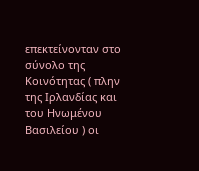επεκτείνονταν στο σύνολο της Κοινότητας ( πλην της Ιρλανδίας και του Ηνωμένου Βασιλείου ) οι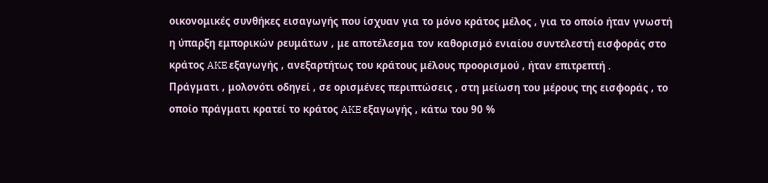οικονομικές συνθήκες εισαγωγής που ίσχυαν για το μόνο κράτος μέλος , για το οποίο ήταν γνωστή η ύπαρξη εμπορικών ρευμάτων , με αποτέλεσμα τον καθορισμό ενιαίου συντελεστή εισφοράς στο κράτος AKE εξαγωγής , ανεξαρτήτως του κράτους μέλους προορισμού , ήταν επιτρεπτή .
Πράγματι , μολονότι οδηγεί , σε ορισμένες περιπτώσεις , στη μείωση του μέρους της εισφοράς , το οποίο πράγματι κρατεί το κράτος AKE εξαγωγής , κάτω του 90 %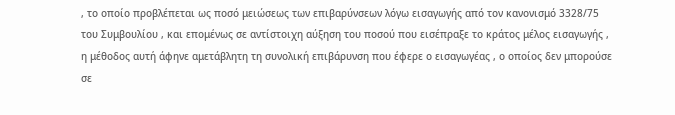, το οποίο προβλέπεται ως ποσό μειώσεως των επιβαρύνσεων λόγω εισαγωγής από τον κανονισμό 3328/75 του Συμβουλίου , και επομένως σε αντίστοιχη αύξηση του ποσού που εισέπραξε το κράτος μέλος εισαγωγής , η μέθοδος αυτή άφηνε αμετάβλητη τη συνολική επιβάρυνση που έφερε ο εισαγωγέας , ο οποίος δεν μπορούσε σε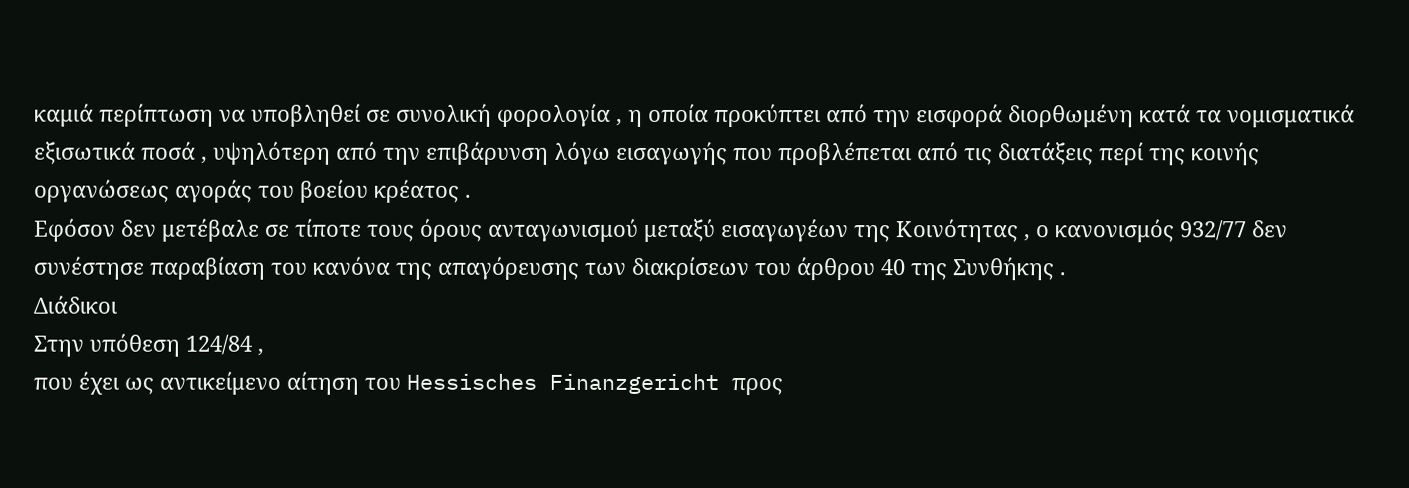καμιά περίπτωση να υποβληθεί σε συνολική φορολογία , η οποία προκύπτει από την εισφορά διορθωμένη κατά τα νομισματικά εξισωτικά ποσά , υψηλότερη από την επιβάρυνση λόγω εισαγωγής που προβλέπεται από τις διατάξεις περί της κοινής οργανώσεως αγοράς του βοείου κρέατος .
Εφόσον δεν μετέβαλε σε τίποτε τους όρους ανταγωνισμού μεταξύ εισαγωγέων της Κοινότητας , ο κανονισμός 932/77 δεν συνέστησε παραβίαση του κανόνα της απαγόρευσης των διακρίσεων του άρθρου 40 της Συνθήκης .
Διάδικοι
Στην υπόθεση 124/84 ,
που έχει ως αντικείμενο αίτηση του Hessisches Finanzgericht προς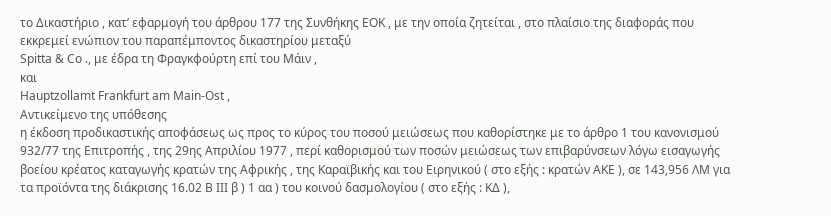το Δικαστήριο , κατ’ εφαρμογή του άρθρου 177 της Συνθήκης EOK , με την οποία ζητείται , στο πλαίσιο της διαφοράς που εκκρεμεί ενώπιον του παραπέμποντος δικαστηρίου μεταξύ
Spitta & Co ., με έδρα τη Φραγκφούρτη επί του Μάιν ,
και
Hauptzollamt Frankfurt am Main-Ost ,
Αντικείμενο της υπόθεσης
η έκδοση προδικαστικής αποφάσεως ως προς το κύρος του ποσού μειώσεως που καθορίστηκε με το άρθρο 1 του κανονισμού 932/77 της Επιτροπής , της 29ης Απριλίου 1977 , περί καθορισμού των ποσών μειώσεως των επιβαρύνσεων λόγω εισαγωγής βοείου κρέατος καταγωγής κρατών της Αφρικής , της Καραϊβικής και του Ειρηνικού ( στο εξής : κρατών AKE ), σε 143,956 ΛΜ για τα προϊόντα της διάκρισης 16.02 B III β ) 1 αα ) του κοινού δασμολογίου ( στο εξής : ΚΔ ),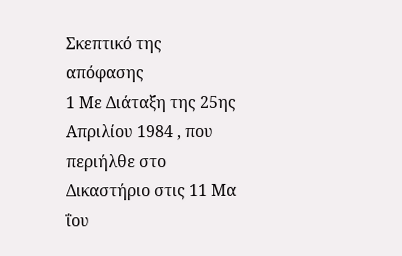Σκεπτικό της απόφασης
1 Με Διάταξη της 25ης Απριλίου 1984 , που περιήλθε στο Δικαστήριο στις 11 Μα ΐου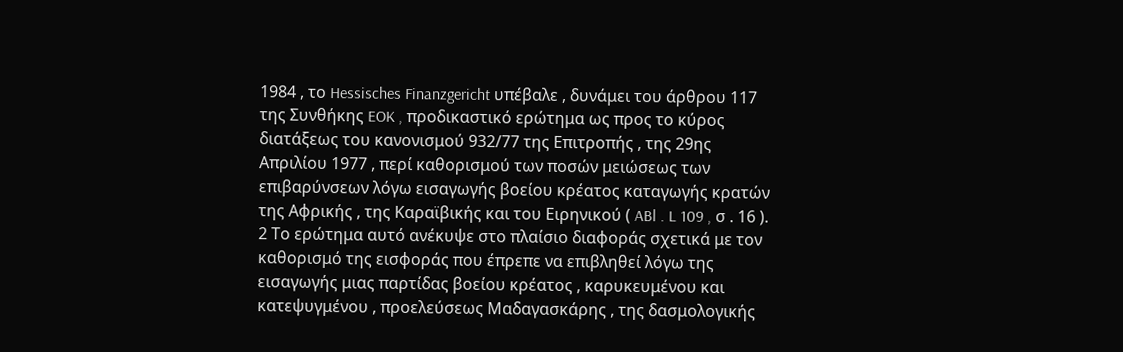1984 , το Hessisches Finanzgericht υπέβαλε , δυνάμει του άρθρου 117 της Συνθήκης EOK , προδικαστικό ερώτημα ως προς το κύρος διατάξεως του κανονισμού 932/77 της Επιτροπής , της 29ης Απριλίου 1977 , περί καθορισμού των ποσών μειώσεως των επιβαρύνσεων λόγω εισαγωγής βοείου κρέατος καταγωγής κρατών της Αφρικής , της Καραϊβικής και του Ειρηνικού ( ABl . L 109 , σ . 16 ).
2 Το ερώτημα αυτό ανέκυψε στο πλαίσιο διαφοράς σχετικά με τον καθορισμό της εισφοράς που έπρεπε να επιβληθεί λόγω της εισαγωγής μιας παρτίδας βοείου κρέατος , καρυκευμένου και κατεψυγμένου , προελεύσεως Μαδαγασκάρης , της δασμολογικής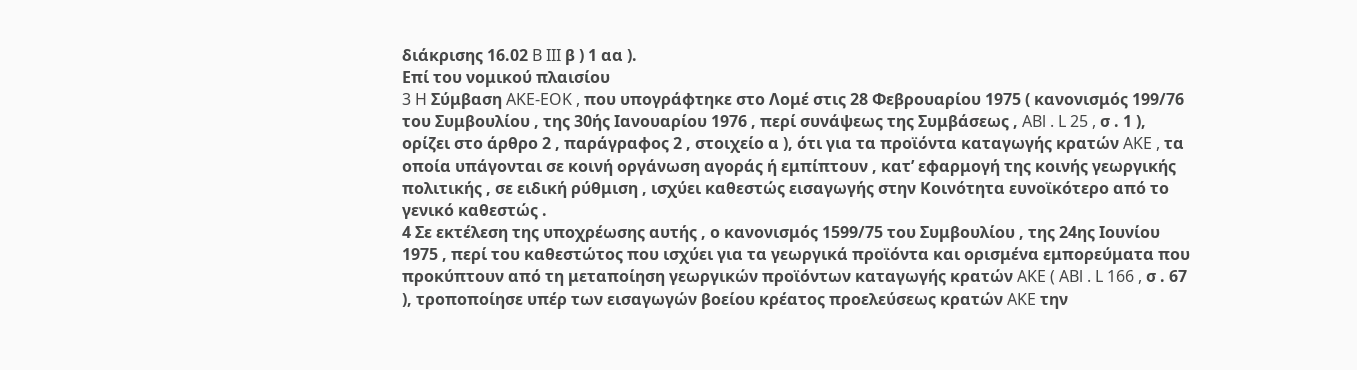διάκρισης 16.02 B III β ) 1 αα ).
Επί του νομικού πλαισίου
3 H Σύμβαση AKE-EOK , που υπογράφτηκε στο Λομέ στις 28 Φεβρουαρίου 1975 ( κανονισμός 199/76 του Συμβουλίου , της 30ής Ιανουαρίου 1976 , περί συνάψεως της Συμβάσεως , ABl . L 25 , σ . 1 ), ορίζει στο άρθρο 2 , παράγραφος 2 , στοιχείο α ), ότι για τα προϊόντα καταγωγής κρατών AKE , τα οποία υπάγονται σε κοινή οργάνωση αγοράς ή εμπίπτουν , κατ’ εφαρμογή της κοινής γεωργικής πολιτικής , σε ειδική ρύθμιση , ισχύει καθεστώς εισαγωγής στην Κοινότητα ευνοϊκότερο από το γενικό καθεστώς .
4 Σε εκτέλεση της υποχρέωσης αυτής , ο κανονισμός 1599/75 του Συμβουλίου , της 24ης Ιουνίου 1975 , περί του καθεστώτος που ισχύει για τα γεωργικά προϊόντα και ορισμένα εμπορεύματα που προκύπτουν από τη μεταποίηση γεωργικών προϊόντων καταγωγής κρατών AKE ( ABl . L 166 , σ . 67 ), τροποποίησε υπέρ των εισαγωγών βοείου κρέατος προελεύσεως κρατών AKE την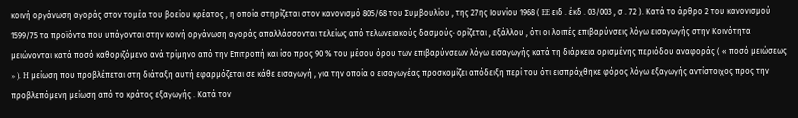κοινή οργάνωση αγοράς στον τομέα του βοείου κρέατος , η οποία στηρίζεται στον κανονισμό 805/68 του Συμβουλίου , της 27ης Ιουνίου 1968 ( EE ειδ . έκδ . 03/003 , σ . 72 ). Κατά το άρθρο 2 του κανονισμού 1599/75 τα προϊόντα που υπάγονται στην κοινή οργάνωση αγοράς απαλλάσσονται τελείως από τελωνειακούς δασμούς· ορίζεται , εξάλλου , ότι οι λοιπές επιβαρύνσεις λόγω εισαγωγής στην Κοινότητα μειώνονται κατά ποσό καθοριζόμενο ανά τρίμηνο από την Επιτροπή και ίσο προς 90 % του μέσου όρου των επιβαρύνσεων λόγω εισαγωγής κατά τη διάρκεια ορισμένης περιόδου αναφοράς ( « ποσό μειώσεως » ). H μείωση που προβλέπεται στη διάταξη αυτή εφαρμόζεται σε κάθε εισαγωγή , για την οποία ο εισαγωγέας προσκομίζει απόδειξη περί του ότι εισπράχθηκε φόρος λόγω εξαγωγής αντίστοιχος προς την προβλεπόμενη μείωση από το κράτος εξαγωγής . Κατά τον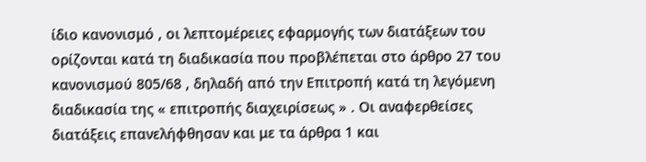ίδιο κανονισμό , οι λεπτομέρειες εφαρμογής των διατάξεων του ορίζονται κατά τη διαδικασία που προβλέπεται στο άρθρο 27 του κανονισμού 805/68 , δηλαδή από την Επιτροπή κατά τη λεγόμενη διαδικασία της « επιτροπής διαχειρίσεως » . Οι αναφερθείσες διατάξεις επανελήφθησαν και με τα άρθρα 1 και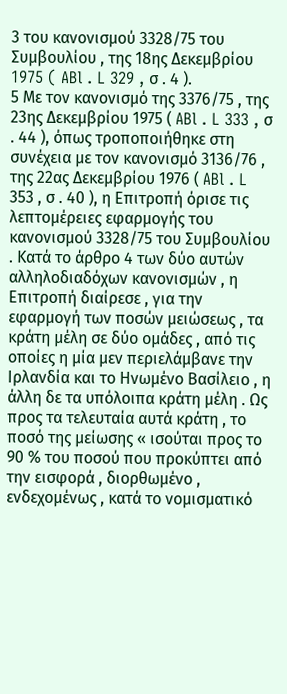3 του κανονισμού 3328/75 του Συμβουλίου , της 18ης Δεκεμβρίου 1975 ( ABl . L 329 , σ . 4 ).
5 Με τον κανονισμό της 3376/75 , της 23ης Δεκεμβρίου 1975 ( ABl . L 333 , σ . 44 ), όπως τροποποιήθηκε στη συνέχεια με τον κανονισμό 3136/76 , της 22ας Δεκεμβρίου 1976 ( ABl . L 353 , σ . 40 ), η Επιτροπή όρισε τις λεπτομέρειες εφαρμογής του κανονισμού 3328/75 του Συμβουλίου . Κατά το άρθρο 4 των δύο αυτών αλληλοδιαδόχων κανονισμών , η Επιτροπή διαίρεσε , για την εφαρμογή των ποσών μειώσεως , τα κράτη μέλη σε δύο ομάδες , από τις οποίες η μία μεν περιελάμβανε την Ιρλανδία και το Ηνωμένο Βασίλειο , η άλλη δε τα υπόλοιπα κράτη μέλη . Ως προς τα τελευταία αυτά κράτη , το ποσό της μείωσης « ισούται προς το 90 % του ποσού που προκύπτει από την εισφορά , διορθωμένο , ενδεχομένως , κατά το νομισματικό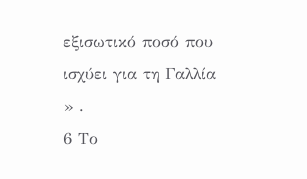εξισωτικό ποσό που ισχύει για τη Γαλλία » .
6 Το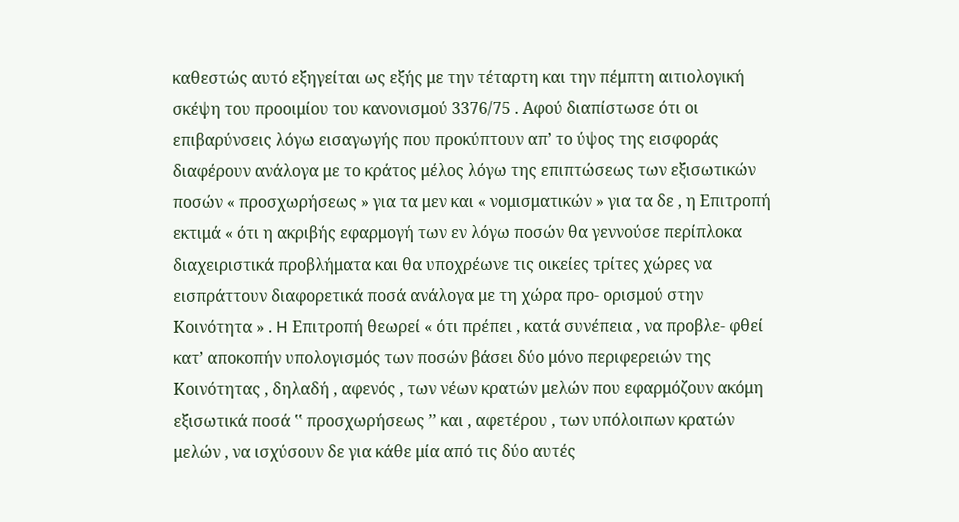καθεστώς αυτό εξηγείται ως εξής με την τέταρτη και την πέμπτη αιτιολογική σκέψη του προοιμίου του κανονισμού 3376/75 . Αφού διαπίστωσε ότι οι επιβαρύνσεις λόγω εισαγωγής που προκύπτουν απ’ το ύψος της εισφοράς διαφέρουν ανάλογα με το κράτος μέλος λόγω της επιπτώσεως των εξισωτικών ποσών « προσχωρήσεως » για τα μεν και « νομισματικών » για τα δε , η Επιτροπή εκτιμά « ότι η ακριβής εφαρμογή των εν λόγω ποσών θα γεννούσε περίπλοκα διαχειριστικά προβλήματα και θα υποχρέωνε τις οικείες τρίτες χώρες να εισπράττουν διαφορετικά ποσά ανάλογα με τη χώρα προ- ορισμού στην Κοινότητα » . H Επιτροπή θεωρεί « ότι πρέπει , κατά συνέπεια , να προβλε- φθεί κατ’ αποκοπήν υπολογισμός των ποσών βάσει δύο μόνο περιφερειών της Κοινότητας , δηλαδή , αφενός , των νέων κρατών μελών που εφαρμόζουν ακόμη εξισωτικά ποσά ‛‛ προσχωρήσεως ’’ και , αφετέρου , των υπόλοιπων κρατών μελών , να ισχύσουν δε για κάθε μία από τις δύο αυτές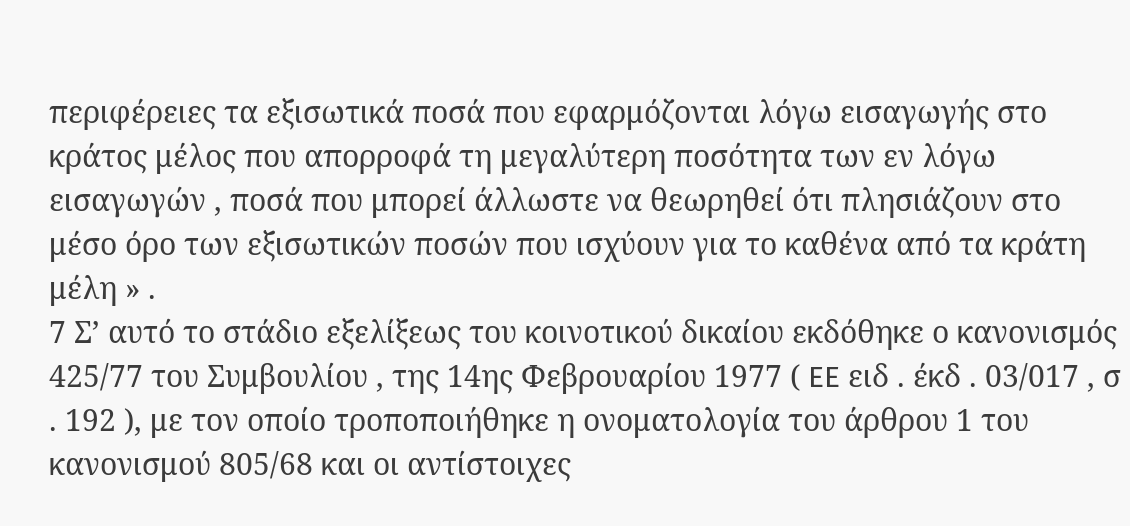περιφέρειες τα εξισωτικά ποσά που εφαρμόζονται λόγω εισαγωγής στο κράτος μέλος που απορροφά τη μεγαλύτερη ποσότητα των εν λόγω εισαγωγών , ποσά που μπορεί άλλωστε να θεωρηθεί ότι πλησιάζουν στο μέσο όρο των εξισωτικών ποσών που ισχύουν για το καθένα από τα κράτη μέλη » .
7 Σ’ αυτό το στάδιο εξελίξεως του κοινοτικού δικαίου εκδόθηκε ο κανονισμός 425/77 του Συμβουλίου , της 14ης Φεβρουαρίου 1977 ( EE ειδ . έκδ . 03/017 , σ . 192 ), με τον οποίο τροποποιήθηκε η ονοματολογία του άρθρου 1 του κανονισμού 805/68 και οι αντίστοιχες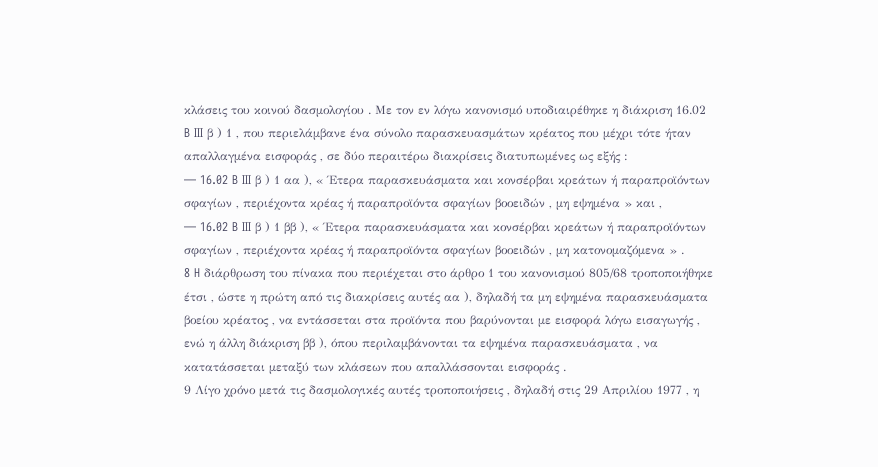κλάσεις του κοινού δασμολογίου . Με τον εν λόγω κανονισμό υποδιαιρέθηκε η διάκριση 16.02 B III β ) 1 , που περιελάμβανε ένα σύνολο παρασκευασμάτων κρέατος που μέχρι τότε ήταν απαλλαγμένα εισφοράς , σε δύο περαιτέρω διακρίσεις διατυπωμένες ως εξής :
— 16.02 B III β ) 1 αα ), « Έτερα παρασκευάσματα και κονσέρβαι κρεάτων ή παραπροϊόντων σφαγίων , περιέχοντα κρέας ή παραπροϊόντα σφαγίων βοοειδών , μη εψημένα » και ,
— 16.02 B III β ) 1 ββ ), « Έτερα παρασκευάσματα και κονσέρβαι κρεάτων ή παραπροϊόντων σφαγίων , περιέχοντα κρέας ή παραπροϊόντα σφαγίων βοοειδών , μη κατονομαζόμενα » .
8 H διάρθρωση του πίνακα που περιέχεται στο άρθρο 1 του κανονισμού 805/68 τροποποιήθηκε έτσι , ώστε η πρώτη από τις διακρίσεις αυτές αα ), δηλαδή τα μη εψημένα παρασκευάσματα βοείου κρέατος , να εντάσσεται στα προϊόντα που βαρύνονται με εισφορά λόγω εισαγωγής , ενώ η άλλη διάκριση ββ ), όπου περιλαμβάνονται τα εψημένα παρασκευάσματα , να κατατάσσεται μεταξύ των κλάσεων που απαλλάσσονται εισφοράς .
9 Λίγο χρόνο μετά τις δασμολογικές αυτές τροποποιήσεις , δηλαδή στις 29 Απριλίου 1977 , η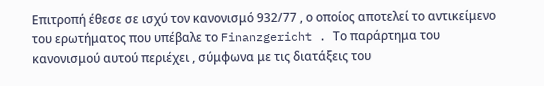Επιτροπή έθεσε σε ισχύ τον κανονισμό 932/77 , ο οποίος αποτελεί το αντικείμενο του ερωτήματος που υπέβαλε το Finanzgericht . Το παράρτημα του κανονισμού αυτού περιέχει , σύμφωνα με τις διατάξεις του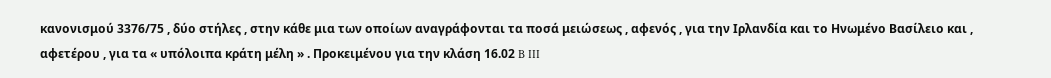κανονισμού 3376/75 , δύο στήλες , στην κάθε μια των οποίων αναγράφονται τα ποσά μειώσεως , αφενός , για την Ιρλανδία και το Ηνωμένο Βασίλειο και , αφετέρου , για τα « υπόλοιπα κράτη μέλη » . Προκειμένου για την κλάση 16.02 B III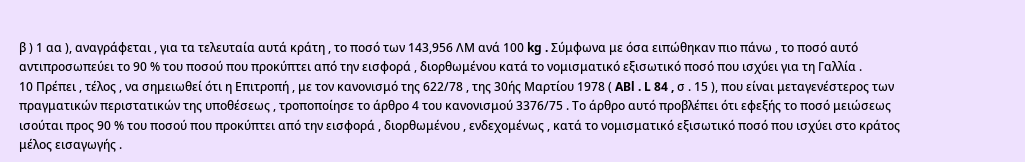β ) 1 αα ), αναγράφεται , για τα τελευταία αυτά κράτη , το ποσό των 143,956 ΛΜ ανά 100 kg . Σύμφωνα με όσα ειπώθηκαν πιο πάνω , το ποσό αυτό αντιπροσωπεύει το 90 % του ποσού που προκύπτει από την εισφορά , διορθωμένου κατά το νομισματικό εξισωτικό ποσό που ισχύει για τη Γαλλία .
10 Πρέπει , τέλος , να σημειωθεί ότι η Επιτροπή , με τον κανονισμό της 622/78 , της 30ής Μαρτίου 1978 ( ABl . L 84 , σ . 15 ), που είναι μεταγενέστερος των πραγματικών περιστατικών της υποθέσεως , τροποποίησε το άρθρο 4 του κανονισμού 3376/75 . Το άρθρο αυτό προβλέπει ότι εφεξής το ποσό μειώσεως ισούται προς 90 % του ποσού που προκύπτει από την εισφορά , διορθωμένου , ενδεχομένως , κατά το νομισματικό εξισωτικό ποσό που ισχύει στο κράτος μέλος εισαγωγής .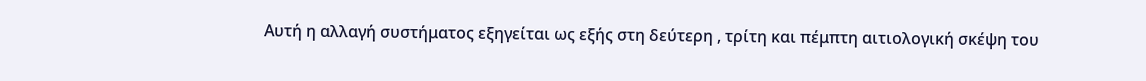Αυτή η αλλαγή συστήματος εξηγείται ως εξής στη δεύτερη , τρίτη και πέμπτη αιτιολογική σκέψη του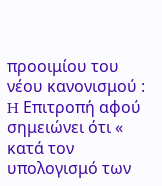προοιμίου του νέου κανονισμού : H Επιτροπή αφού σημειώνει ότι « κατά τον υπολογισμό των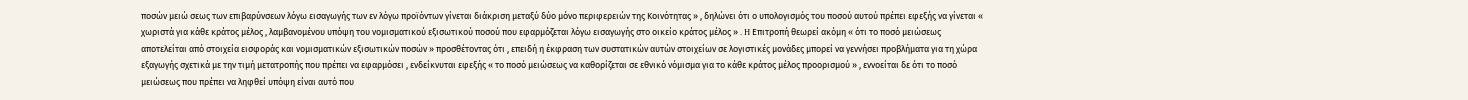ποσών μειώ σεως των επιβαρύνσεων λόγω εισαγωγής των εν λόγω προϊόντων γίνεται διάκριση μεταξύ δύο μόνο περιφερειών της Κοινότητας » , δηλώνει ότι ο υπολογισμός του ποσού αυτού πρέπει εφεξής να γίνεται « χωριστά για κάθε κράτος μέλος , λαμβανομένου υπόψη του νομισματικού εξισωτικού ποσού που εφαρμόζεται λόγω εισαγωγής στο οικείο κράτος μέλος » . H Επιτροπή θεωρεί ακόμη « ότι το ποσό μειώσεως αποτελείται από στοιχεία εισφοράς και νομισματικών εξισωτικών ποσών » προσθέτοντας ότι , επειδή η έκφραση των συστατικών αυτών στοιχείων σε λογιστικές μονάδες μπορεί να γεννήσει προβλήματα για τη χώρα εξαγωγής σχετικά με την τιμή μετατροπής που πρέπει να εφαρμόσει , ενδείκνυται εφεξής « το ποσό μειώσεως να καθορίζεται σε εθνικό νόμισμα για το κάθε κράτος μέλος προορισμού » , εννοείται δε ότι το ποσό μειώσεως που πρέπει να ληφθεί υπόψη είναι αυτό που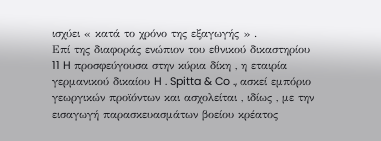ισχύει « κατά το χρόνο της εξαγωγής » .
Επί της διαφοράς ενώπιον του εθνικού δικαστηρίου
11 H προσφεύγουσα στην κύρια δίκη , η εταιρία γερμανικού δικαίου H . Spitta & Co ., ασκεί εμπόριο γεωργικών προϊόντων και ασχολείται , ιδίως , με την εισαγωγή παρασκευασμάτων βοείου κρέατος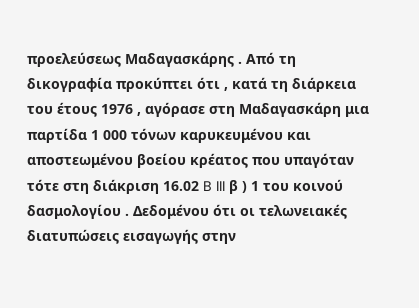προελεύσεως Μαδαγασκάρης . Από τη δικογραφία προκύπτει ότι , κατά τη διάρκεια του έτους 1976 , αγόρασε στη Μαδαγασκάρη μια παρτίδα 1 000 τόνων καρυκευμένου και αποστεωμένου βοείου κρέατος που υπαγόταν τότε στη διάκριση 16.02 B III β ) 1 του κοινού δασμολογίου . Δεδομένου ότι οι τελωνειακές διατυπώσεις εισαγωγής στην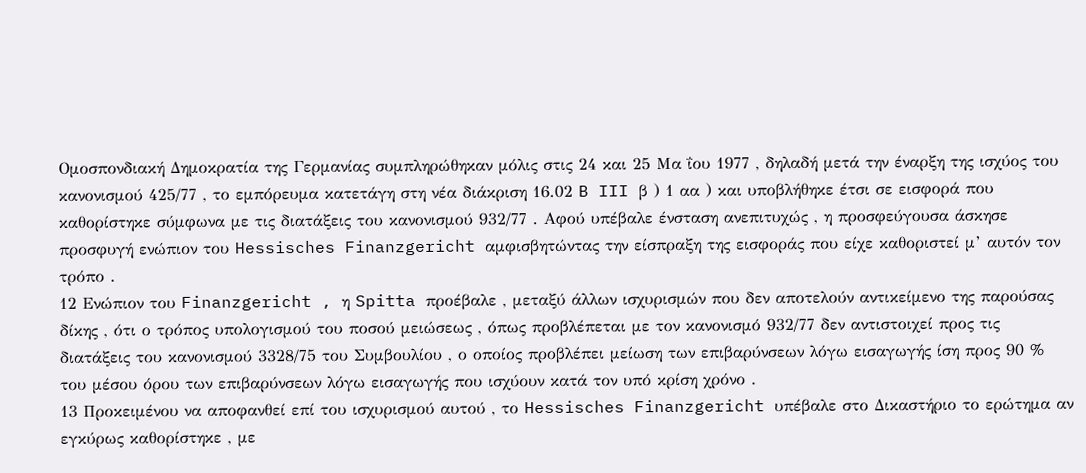Ομοσπονδιακή Δημοκρατία της Γερμανίας συμπληρώθηκαν μόλις στις 24 και 25 Μα ΐου 1977 , δηλαδή μετά την έναρξη της ισχύος του κανονισμού 425/77 , το εμπόρευμα κατετάγη στη νέα διάκριση 16.02 B III β ) 1 αα ) και υποβλήθηκε έτσι σε εισφορά που καθορίστηκε σύμφωνα με τις διατάξεις του κανονισμού 932/77 . Αφού υπέβαλε ένσταση ανεπιτυχώς , η προσφεύγουσα άσκησε προσφυγή ενώπιον του Hessisches Finanzgericht αμφισβητώντας την είσπραξη της εισφοράς που είχε καθοριστεί μ’ αυτόν τον τρόπο .
12 Ενώπιον του Finanzgericht , η Spitta προέβαλε , μεταξύ άλλων ισχυρισμών που δεν αποτελούν αντικείμενο της παρούσας δίκης , ότι ο τρόπος υπολογισμού του ποσού μειώσεως , όπως προβλέπεται με τον κανονισμό 932/77 δεν αντιστοιχεί προς τις διατάξεις του κανονισμού 3328/75 του Συμβουλίου , ο οποίος προβλέπει μείωση των επιβαρύνσεων λόγω εισαγωγής ίση προς 90 % του μέσου όρου των επιβαρύνσεων λόγω εισαγωγής που ισχύουν κατά τον υπό κρίση χρόνο .
13 Προκειμένου να αποφανθεί επί του ισχυρισμού αυτού , το Hessisches Finanzgericht υπέβαλε στο Δικαστήριο το ερώτημα αν εγκύρως καθορίστηκε , με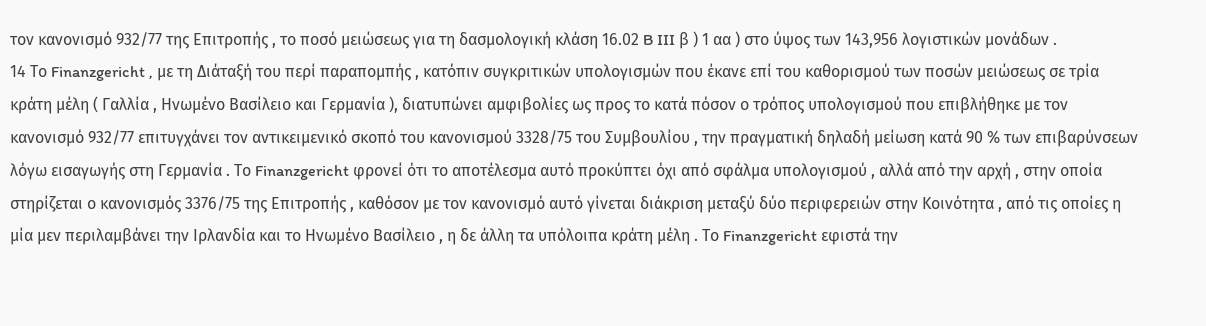τον κανονισμό 932/77 της Επιτροπής , το ποσό μειώσεως για τη δασμολογική κλάση 16.02 B III β ) 1 αα ) στο ύψος των 143,956 λογιστικών μονάδων .
14 Το Finanzgericht , με τη Διάταξή του περί παραπομπής , κατόπιν συγκριτικών υπολογισμών που έκανε επί του καθορισμού των ποσών μειώσεως σε τρία κράτη μέλη ( Γαλλία , Ηνωμένο Βασίλειο και Γερμανία ), διατυπώνει αμφιβολίες ως προς το κατά πόσον ο τρόπος υπολογισμού που επιβλήθηκε με τον κανονισμό 932/77 επιτυγχάνει τον αντικειμενικό σκοπό του κανονισμού 3328/75 του Συμβουλίου , την πραγματική δηλαδή μείωση κατά 90 % των επιβαρύνσεων λόγω εισαγωγής στη Γερμανία . Το Finanzgericht φρονεί ότι το αποτέλεσμα αυτό προκύπτει όχι από σφάλμα υπολογισμού , αλλά από την αρχή , στην οποία στηρίζεται ο κανονισμός 3376/75 της Επιτροπής , καθόσον με τον κανονισμό αυτό γίνεται διάκριση μεταξύ δύο περιφερειών στην Κοινότητα , από τις οποίες η μία μεν περιλαμβάνει την Ιρλανδία και το Ηνωμένο Βασίλειο , η δε άλλη τα υπόλοιπα κράτη μέλη . Το Finanzgericht εφιστά την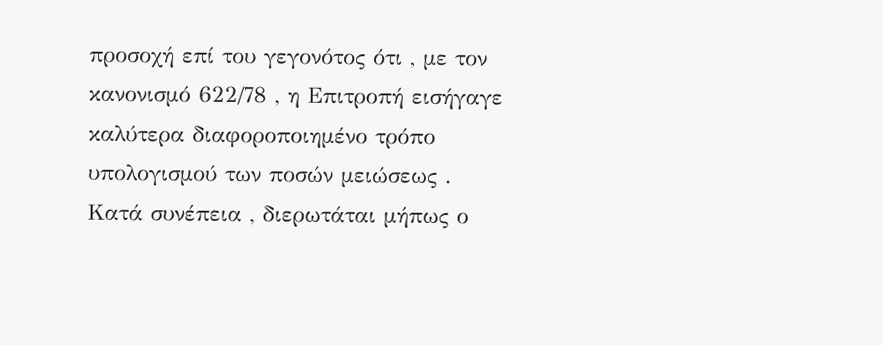προσοχή επί του γεγονότος ότι , με τον κανονισμό 622/78 , η Επιτροπή εισήγαγε καλύτερα διαφοροποιημένο τρόπο υπολογισμού των ποσών μειώσεως . Κατά συνέπεια , διερωτάται μήπως ο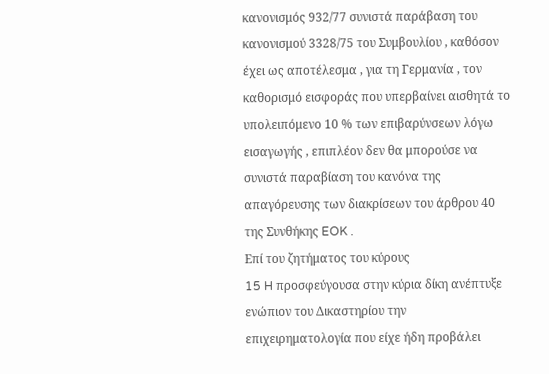κανονισμός 932/77 συνιστά παράβαση του κανονισμού 3328/75 του Συμβουλίου , καθόσον έχει ως αποτέλεσμα , για τη Γερμανία , τον καθορισμό εισφοράς που υπερβαίνει αισθητά το υπολειπόμενο 10 % των επιβαρύνσεων λόγω εισαγωγής , επιπλέον δεν θα μπορούσε να συνιστά παραβίαση του κανόνα της απαγόρευσης των διακρίσεων του άρθρου 40 της Συνθήκης EOK .
Επί του ζητήματος του κύρους
15 H προσφεύγουσα στην κύρια δίκη ανέπτυξε ενώπιον του Δικαστηρίου την επιχειρηματολογία που είχε ήδη προβάλει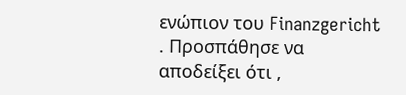ενώπιον του Finanzgericht . Προσπάθησε να αποδείξει ότι ,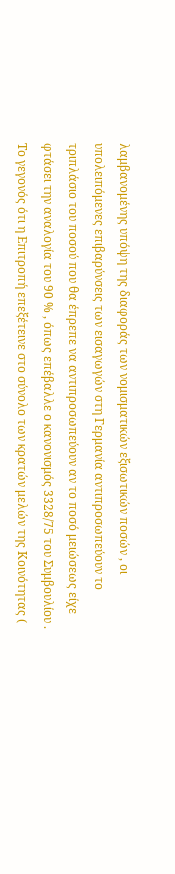λαμβανομένης υπόψη της διαφοράς των νομισματικών εξισωτικών ποσών , οι υπολειπόμενες επιβαρύνσεις των εισαγωγών στη Γερμανία αντιπροσωπεύουν το τριπλάσιο του ποσού που θα έπρεπε να αντιπροσωπεύουν αν το ποσό μειώσεως είχε φτάσει την αναλογία του 90 % , όπως επέβαλλε ο κανονισμός 3328/75 του Συμβουλίου . Το γεγονός ότι η Επιτροπή επεξέτεινε στο σύνολο των κρατών μελών της Κοινότητας (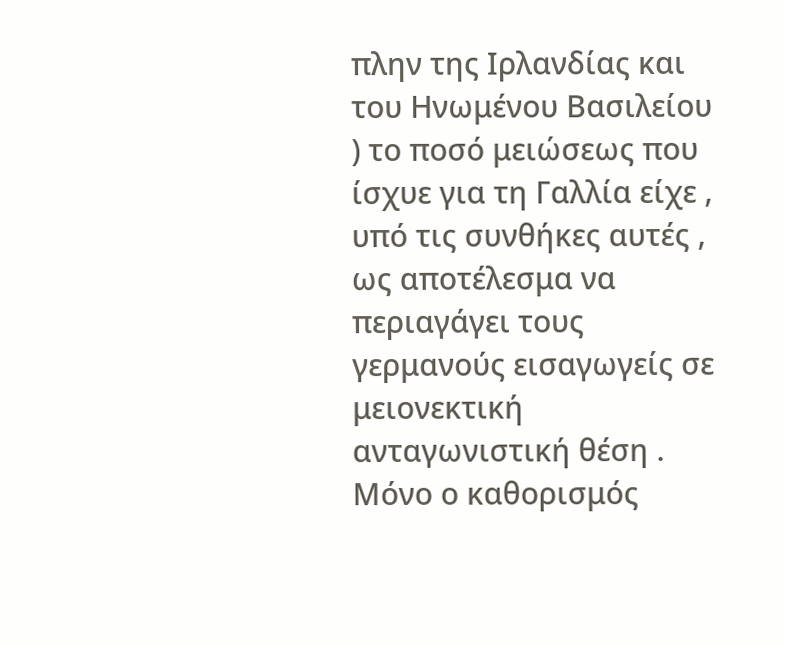πλην της Ιρλανδίας και του Ηνωμένου Βασιλείου ) το ποσό μειώσεως που ίσχυε για τη Γαλλία είχε , υπό τις συνθήκες αυτές , ως αποτέλεσμα να περιαγάγει τους γερμανούς εισαγωγείς σε μειονεκτική ανταγωνιστική θέση . Μόνο ο καθορισμός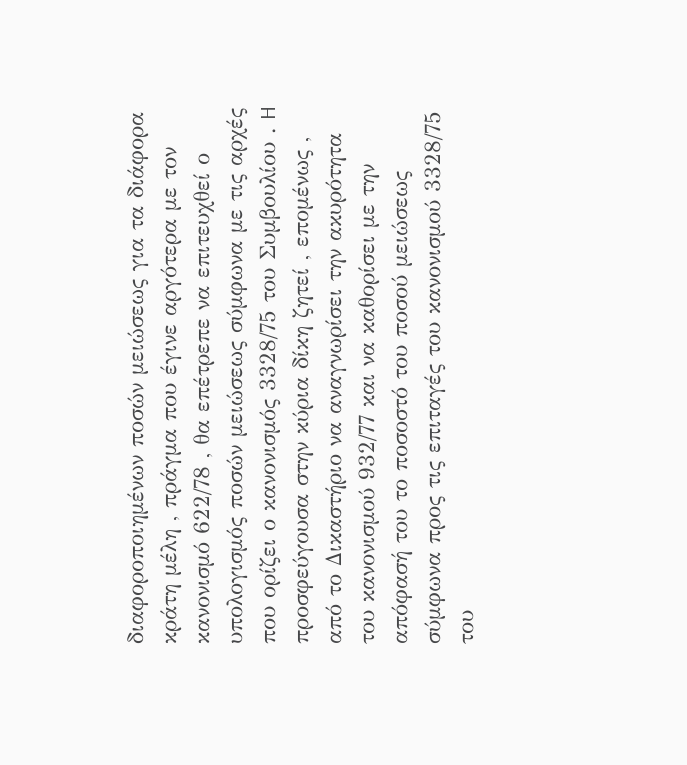διαφοροποιημένων ποσών μειώσεως για τα διάφορα κράτη μέλη , πράγμα που έγινε αργότερα με τον κανονισμό 622/78 , θα επέτρεπε να επιτευχθεί ο υπολογισμός ποσών μειώσεως σύμφωνα με τις αρχές που ορίζει ο κανονισμός 3328/75 του Συμβουλίου . H προσφεύγουσα στην κύρια δίκη ζητεί , επομένως , από το Δικαστήριο να αναγνωρίσει την ακυρότητα του κανονισμού 932/77 και να καθορίσει με την απόφασή του το ποσοστό του ποσού μειώσεως σύμφωνα προς τις επιταγές του κανονισμού 3328/75 του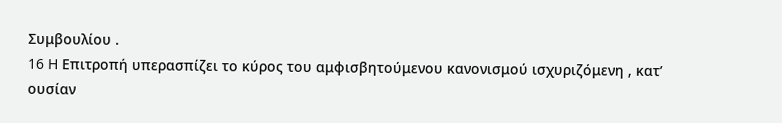Συμβουλίου .
16 H Επιτροπή υπερασπίζει το κύρος του αμφισβητούμενου κανονισμού ισχυριζόμενη , κατ’ ουσίαν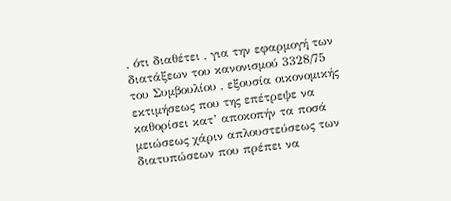, ότι διαθέτει , για την εφαρμογή των διατάξεων του κανονισμού 3328/75 του Συμβουλίου , εξουσία οικονομικής εκτιμήσεως που της επέτρεψε να καθορίσει κατ’ αποκοπήν τα ποσά μειώσεως χάριν απλουστεύσεως των διατυπώσεων που πρέπει να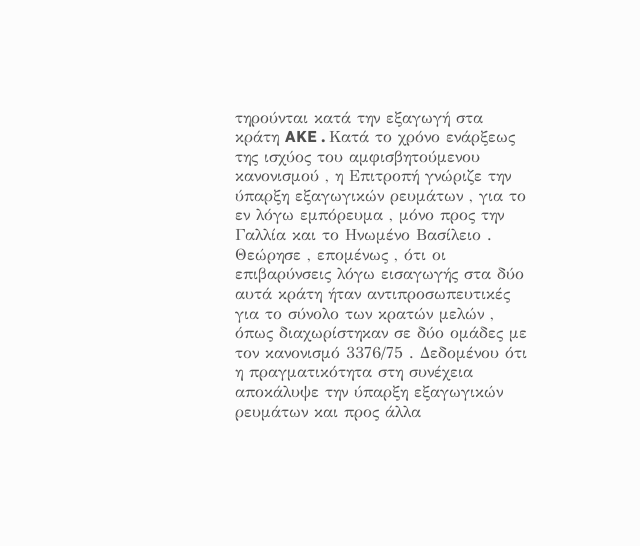τηρούνται κατά την εξαγωγή στα κράτη AKE . Κατά το χρόνο ενάρξεως της ισχύος του αμφισβητούμενου κανονισμού , η Επιτροπή γνώριζε την ύπαρξη εξαγωγικών ρευμάτων , για το εν λόγω εμπόρευμα , μόνο προς την Γαλλία και το Ηνωμένο Βασίλειο . Θεώρησε , επομένως , ότι οι επιβαρύνσεις λόγω εισαγωγής στα δύο αυτά κράτη ήταν αντιπροσωπευτικές για το σύνολο των κρατών μελών , όπως διαχωρίστηκαν σε δύο ομάδες με τον κανονισμό 3376/75 . Δεδομένου ότι η πραγματικότητα στη συνέχεια αποκάλυψε την ύπαρξη εξαγωγικών ρευμάτων και προς άλλα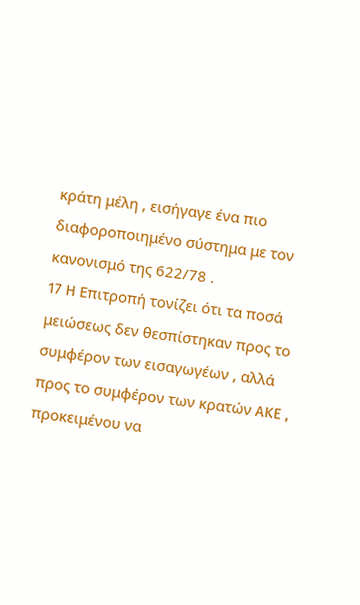κράτη μέλη , εισήγαγε ένα πιο διαφοροποιημένο σύστημα με τον κανονισμό της 622/78 .
17 H Επιτροπή τονίζει ότι τα ποσά μειώσεως δεν θεσπίστηκαν προς το συμφέρον των εισαγωγέων , αλλά προς το συμφέρον των κρατών AKE , προκειμένου να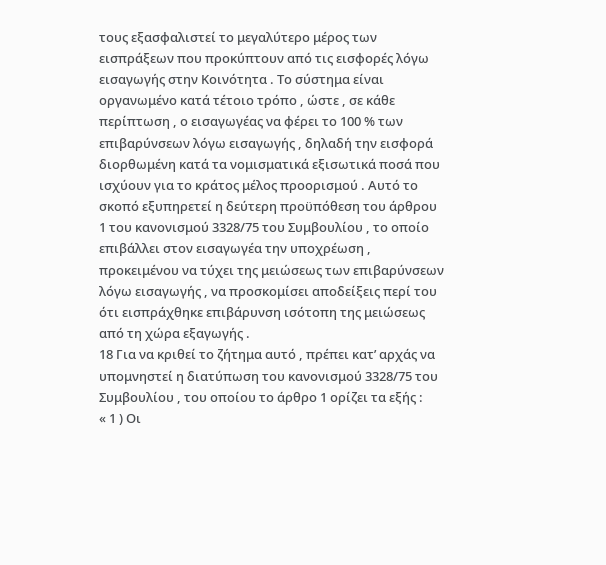τους εξασφαλιστεί το μεγαλύτερο μέρος των εισπράξεων που προκύπτουν από τις εισφορές λόγω εισαγωγής στην Κοινότητα . Το σύστημα είναι οργανωμένο κατά τέτοιο τρόπο , ώστε , σε κάθε περίπτωση , ο εισαγωγέας να φέρει το 100 % των επιβαρύνσεων λόγω εισαγωγής , δηλαδή την εισφορά διορθωμένη κατά τα νομισματικά εξισωτικά ποσά που ισχύουν για το κράτος μέλος προορισμού . Αυτό το σκοπό εξυπηρετεί η δεύτερη προϋπόθεση του άρθρου 1 του κανονισμού 3328/75 του Συμβουλίου , το οποίο επιβάλλει στον εισαγωγέα την υποχρέωση , προκειμένου να τύχει της μειώσεως των επιβαρύνσεων λόγω εισαγωγής , να προσκομίσει αποδείξεις περί του ότι εισπράχθηκε επιβάρυνση ισότοπη της μειώσεως από τη χώρα εξαγωγής .
18 Για να κριθεί το ζήτημα αυτό , πρέπει κατ’ αρχάς να υπομνηστεί η διατύπωση του κανονισμού 3328/75 του Συμβουλίου , του οποίου το άρθρο 1 ορίζει τα εξής :
« 1 ) Οι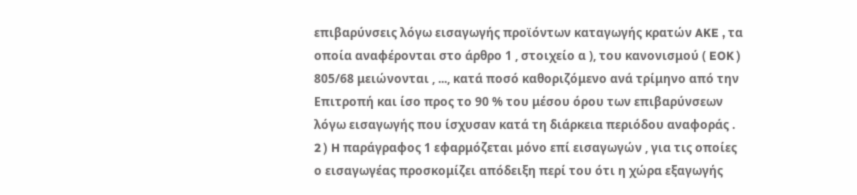επιβαρύνσεις λόγω εισαγωγής προϊόντων καταγωγής κρατών AKE , τα οποία αναφέρονται στο άρθρο 1 , στοιχείο α ), του κανονισμού ( EOK ) 805/68 μειώνονται , ..., κατά ποσό καθοριζόμενο ανά τρίμηνο από την Επιτροπή και ίσο προς το 90 % του μέσου όρου των επιβαρύνσεων λόγω εισαγωγής που ίσχυσαν κατά τη διάρκεια περιόδου αναφοράς .
2 ) H παράγραφος 1 εφαρμόζεται μόνο επί εισαγωγών , για τις οποίες ο εισαγωγέας προσκομίζει απόδειξη περί του ότι η χώρα εξαγωγής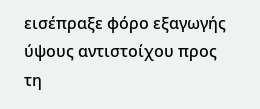εισέπραξε φόρο εξαγωγής ύψους αντιστοίχου προς τη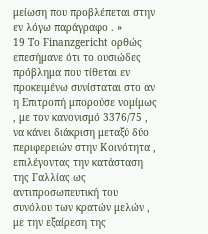μείωση που προβλέπεται στην εν λόγω παράγραφο . »
19 Το Finanzgericht ορθώς επεσήμανε ότι το ουσιώδες πρόβλημα που τίθεται εν προκειμένω συνίσταται στο αν η Επιτροπή μπορούσε νομίμως , με τον κανονισμό 3376/75 , να κάνει διάκριση μεταξύ δύο περιφερειών στην Κοινότητα , επιλέγοντας την κατάσταση της Γαλλίας ως αντιπροσωπευτική του συνόλου των κρατών μελών , με την εξαίρεση της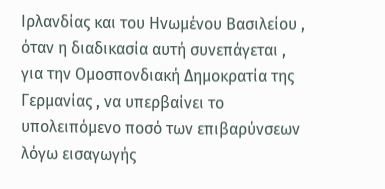Ιρλανδίας και του Ηνωμένου Βασιλείου , όταν η διαδικασία αυτή συνεπάγεται , για την Ομοσπονδιακή Δημοκρατία της Γερμανίας , να υπερβαίνει το υπολειπόμενο ποσό των επιβαρύνσεων λόγω εισαγωγής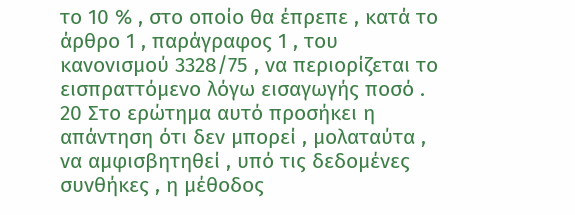το 10 % , στο οποίο θα έπρεπε , κατά το άρθρο 1 , παράγραφος 1 , του κανονισμού 3328/75 , να περιορίζεται το εισπραττόμενο λόγω εισαγωγής ποσό .
20 Στο ερώτημα αυτό προσήκει η απάντηση ότι δεν μπορεί , μολαταύτα , να αμφισβητηθεί , υπό τις δεδομένες συνθήκες , η μέθοδος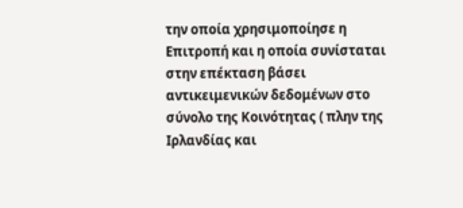την οποία χρησιμοποίησε η Επιτροπή και η οποία συνίσταται στην επέκταση βάσει αντικειμενικών δεδομένων στο σύνολο της Κοινότητας ( πλην της Ιρλανδίας και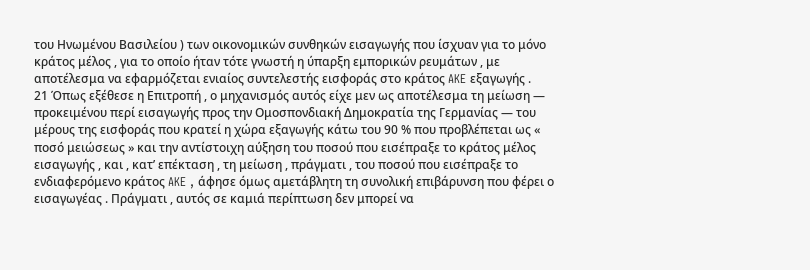του Ηνωμένου Βασιλείου ) των οικονομικών συνθηκών εισαγωγής που ίσχυαν για το μόνο κράτος μέλος , για το οποίο ήταν τότε γνωστή η ύπαρξη εμπορικών ρευμάτων , με αποτέλεσμα να εφαρμόζεται ενιαίος συντελεστής εισφοράς στο κράτος AKE εξαγωγής .
21 Όπως εξέθεσε η Επιτροπή , ο μηχανισμός αυτός είχε μεν ως αποτέλεσμα τη μείωση — προκειμένου περί εισαγωγής προς την Ομοσπονδιακή Δημοκρατία της Γερμανίας — του μέρους της εισφοράς που κρατεί η χώρα εξαγωγής κάτω του 90 % που προβλέπεται ως « ποσό μειώσεως » και την αντίστοιχη αύξηση του ποσού που εισέπραξε το κράτος μέλος εισαγωγής , και , κατ’ επέκταση , τη μείωση , πράγματι , του ποσού που εισέπραξε το ενδιαφερόμενο κράτος AKE , άφησε όμως αμετάβλητη τη συνολική επιβάρυνση που φέρει ο εισαγωγέας . Πράγματι , αυτός σε καμιά περίπτωση δεν μπορεί να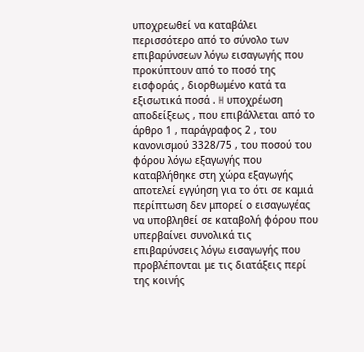υποχρεωθεί να καταβάλει περισσότερο από το σύνολο των επιβαρύνσεων λόγω εισαγωγής που προκύπτουν από το ποσό της εισφοράς , διορθωμένο κατά τα εξισωτικά ποσά . H υποχρέωση αποδείξεως , που επιβάλλεται από το άρθρο 1 , παράγραφος 2 , του κανονισμού 3328/75 , του ποσού του φόρου λόγω εξαγωγής που καταβλήθηκε στη χώρα εξαγωγής αποτελεί εγγύηση για το ότι σε καμιά περίπτωση δεν μπορεί ο εισαγωγέας να υποβληθεί σε καταβολή φόρου που υπερβαίνει συνολικά τις επιβαρύνσεις λόγω εισαγωγής που προβλέπονται με τις διατάξεις περί της κοινής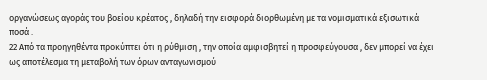οργανώσεως αγοράς του βοείου κρέατος , δηλαδή την εισφορά διορθωμένη με τα νομισματικά εξισωτικά ποσά .
22 Από τα προηγηθέντα προκύπτει ότι η ρύθμιση , την οποία αμφισβητεί η προσφεύγουσα , δεν μπορεί να έχει ως αποτέλεσμα τη μεταβολή των όρων ανταγωνισμού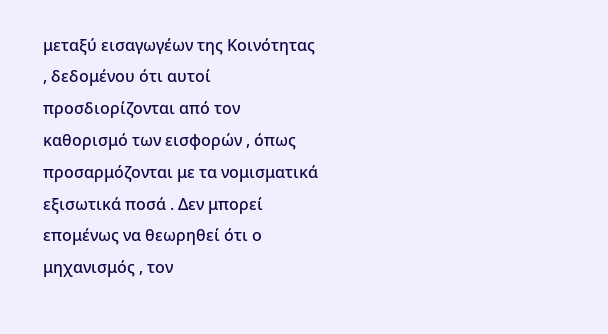μεταξύ εισαγωγέων της Κοινότητας , δεδομένου ότι αυτοί προσδιορίζονται από τον καθορισμό των εισφορών , όπως προσαρμόζονται με τα νομισματικά εξισωτικά ποσά . Δεν μπορεί επομένως να θεωρηθεί ότι ο μηχανισμός , τον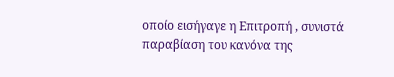οποίο εισήγαγε η Επιτροπή , συνιστά παραβίαση του κανόνα της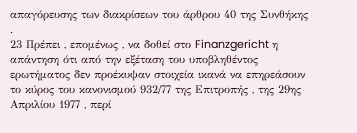απαγόρευσης των διακρίσεων του άρθρου 40 της Συνθήκης .
23 Πρέπει , επομένως , να δοθεί στο Finanzgericht η απάντηση ότι από την εξέταση του υποβληθέντος ερωτήματος δεν προέκυψαν στοιχεία ικανά να επηρεάσουν το κύρος του κανονισμού 932/77 της Επιτροπής , της 29ης Απριλίου 1977 , περί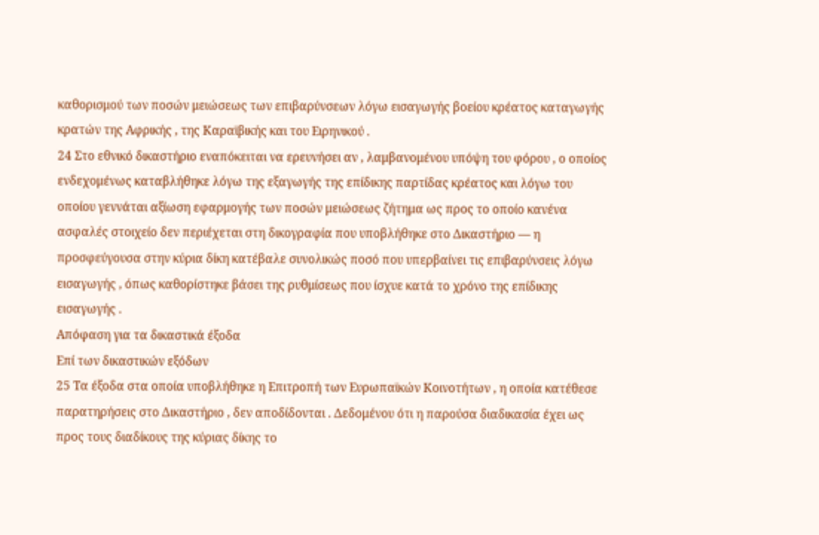καθορισμού των ποσών μειώσεως των επιβαρύνσεων λόγω εισαγωγής βοείου κρέατος καταγωγής κρατών της Αφρικής , της Καραϊβικής και του Ειρηνικού .
24 Στο εθνικό δικαστήριο εναπόκειται να ερευνήσει αν , λαμβανομένου υπόψη του φόρου , ο οποίος ενδεχομένως καταβλήθηκε λόγω της εξαγωγής της επίδικης παρτίδας κρέατος και λόγω του οποίου γεννάται αξίωση εφαρμογής των ποσών μειώσεως ζήτημα ως προς το οποίο κανένα ασφαλές στοιχείο δεν περιέχεται στη δικογραφία που υποβλήθηκε στο Δικαστήριο — η προσφεύγουσα στην κύρια δίκη κατέβαλε συνολικώς ποσό που υπερβαίνει τις επιβαρύνσεις λόγω εισαγωγής , όπως καθορίστηκε βάσει της ρυθμίσεως που ίσχυε κατά το χρόνο της επίδικης εισαγωγής .
Απόφαση για τα δικαστικά έξοδα
Επί των δικαστικών εξόδων
25 Τα έξοδα στα οποία υποβλήθηκε η Επιτροπή των Ευρωπαϊκών Κοινοτήτων , η οποία κατέθεσε παρατηρήσεις στο Δικαστήριο , δεν αποδίδονται . Δεδομένου ότι η παρούσα διαδικασία έχει ως προς τους διαδίκους της κύριας δίκης το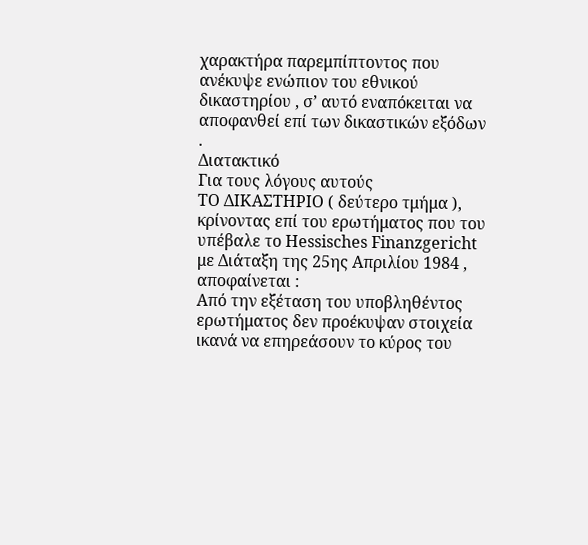χαρακτήρα παρεμπίπτοντος που ανέκυψε ενώπιον του εθνικού δικαστηρίου , σ’ αυτό εναπόκειται να αποφανθεί επί των δικαστικών εξόδων .
Διατακτικό
Για τους λόγους αυτούς
TO ΔΙΚΑΣΤΗΡΙΟ ( δεύτερο τμήμα ),
κρίνοντας επί του ερωτήματος που του υπέβαλε το Hessisches Finanzgericht με Διάταξη της 25ης Απριλίου 1984 , αποφαίνεται :
Από την εξέταση του υποβληθέντος ερωτήματος δεν προέκυψαν στοιχεία ικανά να επηρεάσουν το κύρος του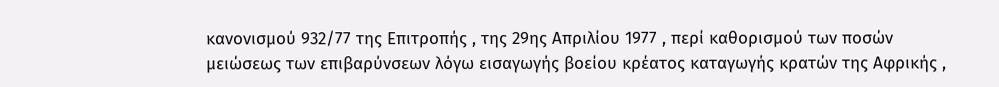κανονισμού 932/77 της Επιτροπής , της 29ης Απριλίου 1977 , περί καθορισμού των ποσών μειώσεως των επιβαρύνσεων λόγω εισαγωγής βοείου κρέατος καταγωγής κρατών της Αφρικής ,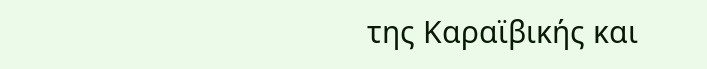της Καραϊβικής και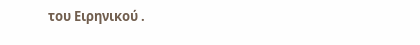του Ειρηνικού .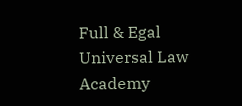Full & Egal Universal Law Academy